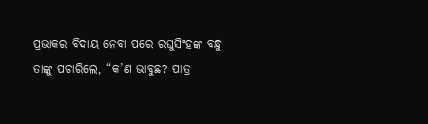ପ୍ରଭାକର ବିଦାୟ ନେବା ପରେ ରଘୁସିଂହଙ୍କ ବନ୍ଧୁ ତାଙ୍କୁ ପଚାରିଲେ, “କ’ଣ ଭାବୁଛ? ପାତ୍ର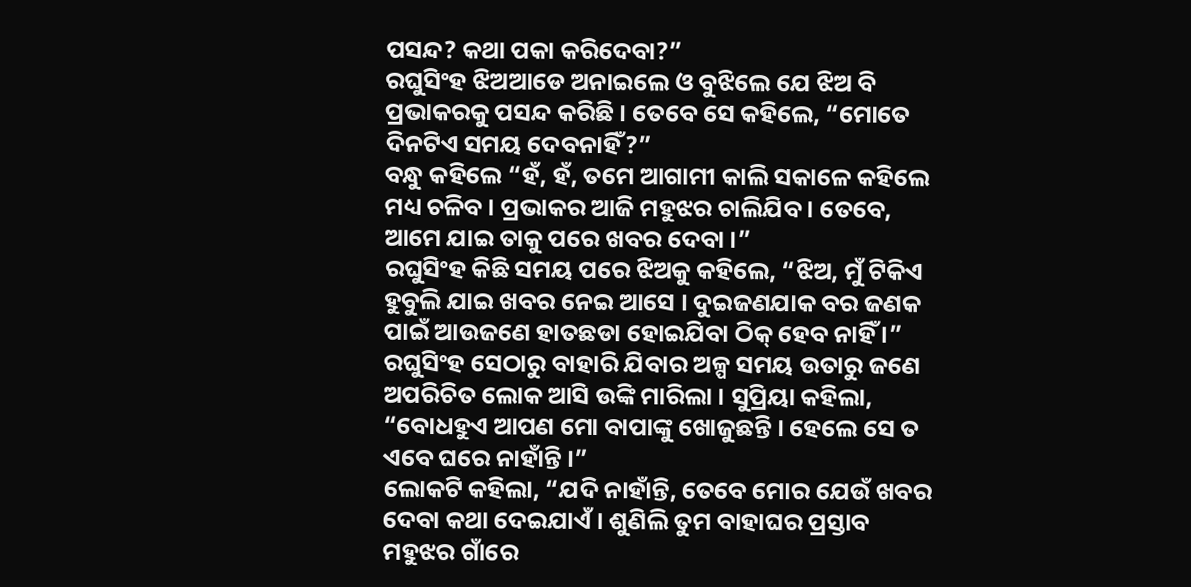ପସନ୍ଦ? କଥା ପକା କରିଦେବା?”
ରଘୁସିଂହ ଝିଅଆଡେ ଅନାଇଲେ ଓ ବୁଝିଲେ ଯେ ଝିଅ ବି ପ୍ରଭାକରକୁ ପସନ୍ଦ କରିଛି । ତେବେ ସେ କହିଲେ, “ମୋତେ ଦିନଟିଏ ସମୟ ଦେବନାହିଁ?”
ବନ୍ଧୁ କହିଲେ “ହଁ, ହଁ, ତମେ ଆଗାମୀ କାଲି ସକାଳେ କହିଲେ ମଧ୍ୟ ଚଳିବ । ପ୍ରଭାକର ଆଜି ମହୁଝର ଚାଲିଯିବ । ତେବେ, ଆମେ ଯାଇ ତାକୁ ପରେ ଖବର ଦେବା ।”
ରଘୁସିଂହ କିଛି ସମୟ ପରେ ଝିଅକୁ କହିଲେ, “ଝିଅ, ମୁଁ ଟିକିଏ ହୁବୁଲି ଯାଇ ଖବର ନେଇ ଆସେ । ଦୁଇଜଣଯାକ ବର ଜଣକ ପାଇଁ ଆଉଜଣେ ହାତଛଡା ହୋଇଯିବା ଠିକ୍ ହେବ ନାହିଁ ।”
ରଘୁସିଂହ ସେଠାରୁ ବାହାରି ଯିବାର ଅଳ୍ପ ସମୟ ଉତାରୁ ଜଣେ ଅପରିଚିତ ଲୋକ ଆସି ଉଙ୍କି ମାରିଲା । ସୁପ୍ରିୟା କହିଲା, “ବୋଧହୁଏ ଆପଣ ମୋ ବାପାଙ୍କୁ ଖୋଜୁଛନ୍ତି । ହେଲେ ସେ ତ ଏବେ ଘରେ ନାହାଁନ୍ତି ।”
ଲୋକଟି କହିଲା, “ଯଦି ନାହାଁନ୍ତି, ତେବେ ମୋର ଯେଉଁ ଖବର ଦେବା କଥା ଦେଇଯାଏଁ । ଶୁଣିଲି ତୁମ ବାହାଘର ପ୍ରସ୍ତାବ ମହୁଝର ଗାଁରେ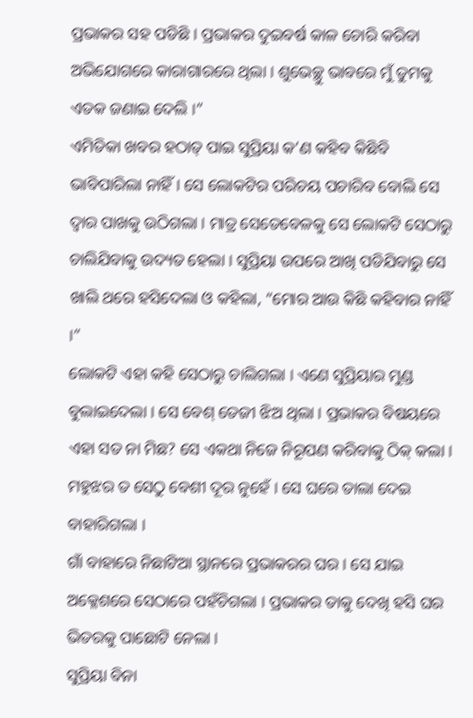ପ୍ରଭାକର ସହ ପଡିଛି । ପ୍ରଭାକର ଦୁଇବର୍ଷ କାଳ ଚୋରି କରିବା ଅଭିଯୋଗରେ କାରାଗାରରେ ଥିଲା । ଶୁଭେଚ୍ଛୁ ଭାବରେ ମୁଁ ତୁମକୁ ଏତକ ଜଣାଇ ଦେଲି ।”
ଏମିତିକା ଖବର ହଠାତ୍ ପାଇ ସୁପ୍ରିୟା କ’ଣ କହିବ କିଛିବି ଭାବିପାରିଲା ନାହିଁ । ସେ ଲୋକଟିର ପରିଚୟ ପଚାରିବ ବୋଲି ସେ ଦ୍ୱାର ପାଖକୁ ଉଠିଗଲା । ମାତ୍ର ସେତେବେଳକୁ ସେ ଲୋକଟି ସେଠାରୁ ଚାଲିଯିବାକୁ ଉଦ୍ୟତ ହେଲା । ସୁପ୍ରିୟା ଉପରେ ଆଖି ପଡିଯିବାରୁ ସେ ଖାଲି ଥରେ ହସିଦେଲା ଓ କହିଲା, “ମୋର ଆଉ କିଛି କହିବାର ନାହିଁ ।”
ଲୋକଟି ଏହା କହି ସେଠାରୁ ଚାଲିଗଲା । ଏଣେ ସୁପ୍ରିୟାର ମୁଣ୍ଡ ବୁଲାଇଦେଲା । ସେ ବେଶ୍ ତେଜୀ ଝିଅ ଥିଲା । ପ୍ରଭାକର ବିଷୟରେ ଏହା ସତ ନା ମିଛ? ସେ ଏକଥା ନିଜେ ନିରୂପଣ କରିବାକୁ ଠିକ୍ କଲା । ମହୁଝର ତ ସେଠୁ ବେଶୀ ଦୂର ନୁହେଁ । ସେ ଘରେ ତାଲା ଦେଇ ବାହାରିଗଲା ।
ଗାଁ ବାହାରେ ନିଛାଟିଆ ସ୍ଥାନରେ ପ୍ରଭାକରର ଘର । ସେ ଯାଇ ଅକ୍ଳେଶରେ ସେଠାରେ ପହଁଚିଗଲା । ପ୍ରଭାକର ତାକୁ ଦେଖି ହସି ଘର ଭିତରକୁ ପାଛୋଟି ନେଲା ।
ସୁପ୍ରିୟା ବିନା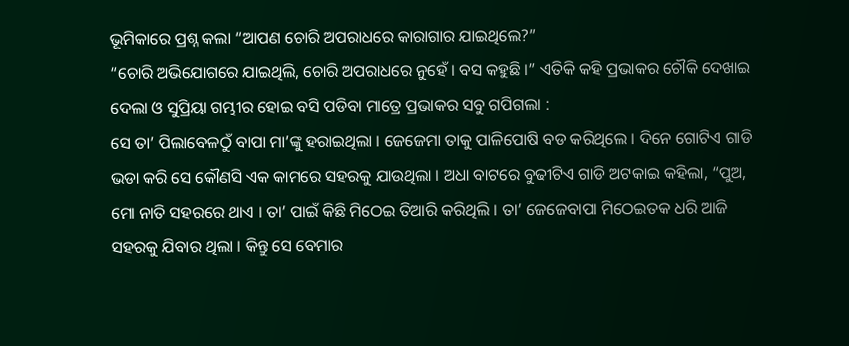ଭୂମିକାରେ ପ୍ରଶ୍ନ କଲା “ଆପଣ ଚୋରି ଅପରାଧରେ କାରାଗାର ଯାଇଥିଲେ?”
“ଚୋରି ଅଭିଯୋଗରେ ଯାଇଥିଲି, ଚୋରି ଅପରାଧରେ ନୁହେଁ । ବସ କହୁଛି ।” ଏତିକି କହି ପ୍ରଭାକର ଚୌକି ଦେଖାଇ ଦେଲା ଓ ସୁପ୍ରିୟା ଗମ୍ଭୀର ହୋଇ ବସି ପଡିବା ମାତ୍ରେ ପ୍ରଭାକର ସବୁ ଗପିଗଲା :
ସେ ତା’ ପିଲାବେଳଠୁଁ ବାପା ମା’ଙ୍କୁ ହରାଇଥିଲା । ଜେଜେମା ତାକୁ ପାଳିପୋଷି ବଡ କରିଥିଲେ । ଦିନେ ଗୋଟିଏ ଗାଡି ଭଡା କରି ସେ କୌଣସି ଏକ କାମରେ ସହରକୁ ଯାଉଥିଲା । ଅଧା ବାଟରେ ବୁଢୀଟିଏ ଗାଡି ଅଟକାଇ କହିଲା, “ପୁଅ, ମୋ ନାତି ସହରରେ ଥାଏ । ତା’ ପାଇଁ କିଛି ମିଠେଇ ତିଆରି କରିଥିଲି । ତା’ ଜେଜେବାପା ମିଠେଇତକ ଧରି ଆଜି ସହରକୁ ଯିବାର ଥିଲା । କିନ୍ତୁ ସେ ବେମାର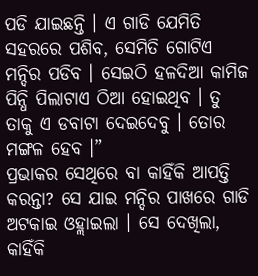ପଡି ଯାଇଛନ୍ତି । ଏ ଗାଡି ଯେମିତି ସହରରେ ପଶିବ, ସେମିତି ଗୋଟିଏ ମନ୍ଦିର ପଡିବ । ସେଇଠି ହଳଦିଆ କାମିଜ ପିନ୍ଧି ପିଲାଟାଏ ଠିଆ ହୋଇଥିବ । ତୁ ତାକୁ ଏ ଡବାଟା ଦେଇଦେବୁ । ତୋର ମଙ୍ଗଳ ହେବ ।”
ପ୍ରଭାକର ସେଥିରେ ବା କାହିଁକି ଆପତ୍ତି କରନ୍ତା? ସେ ଯାଇ ମନ୍ଦିର ପାଖରେ ଗାଡି ଅଟକାଇ ଓହ୍ଲାଇଲା । ସେ ଦେଖିଲା, କାହିଁକି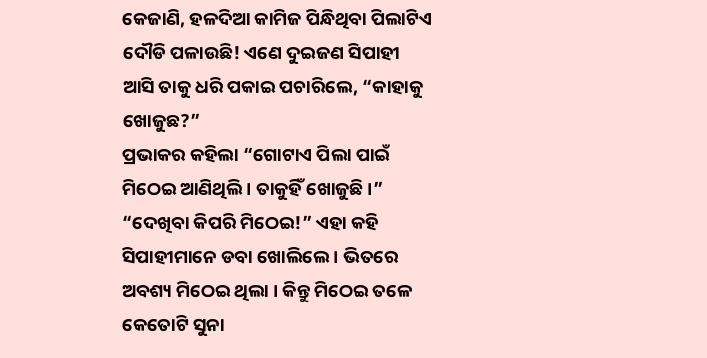କେଜାଣି, ହଳଦିଆ କାମିଜ ପିନ୍ଧିଥିବା ପିଲାଟିଏ ଦୌଡି ପଳାଉଛି! ଏଣେ ଦୁଇଜଣ ସିପାହୀ ଆସି ତାକୁ ଧରି ପକାଇ ପଚାରିଲେ, “କାହାକୁ ଖୋଜୁଛ?”
ପ୍ରଭାକର କହିଲା “ଗୋଟାଏ ପିଲା ପାଇଁ ମିଠେଇ ଆଣିଥିଲି । ତାକୁହିଁ ଖୋଜୁଛି ।”
“ଦେଖିବା କିପରି ମିଠେଇ!” ଏହା କହି ସିପାହୀମାନେ ଡବା ଖୋଲିଲେ । ଭିତରେ ଅବଶ୍ୟ ମିଠେଇ ଥିଲା । କିନ୍ତୁ ମିଠେଇ ତଳେ କେତୋଟି ସୁନା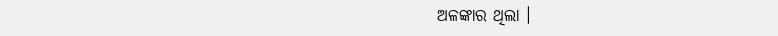ଅଳଙ୍କାର ଥିଲା ।